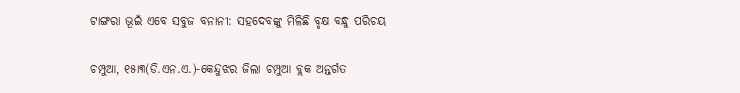ଟାଙ୍ଗରା ଭୂଇଁ ଏବେ ସବୁଜ ବନାନୀ: ସହଦେବଙ୍କୁ ମିଳିଛି ବୃକ୍ଷ ବନ୍ଧୁ ପରିଚୟ

ଚମ୍ପୁଆ, ୧୫ା୩(ଡି.ଏନ.ଏ.)-କେନ୍ଦୁଝର ଜିଲା ଚମ୍ପୁଆ ବ୍ଲକ ଅନ୍ତର୍ଗତ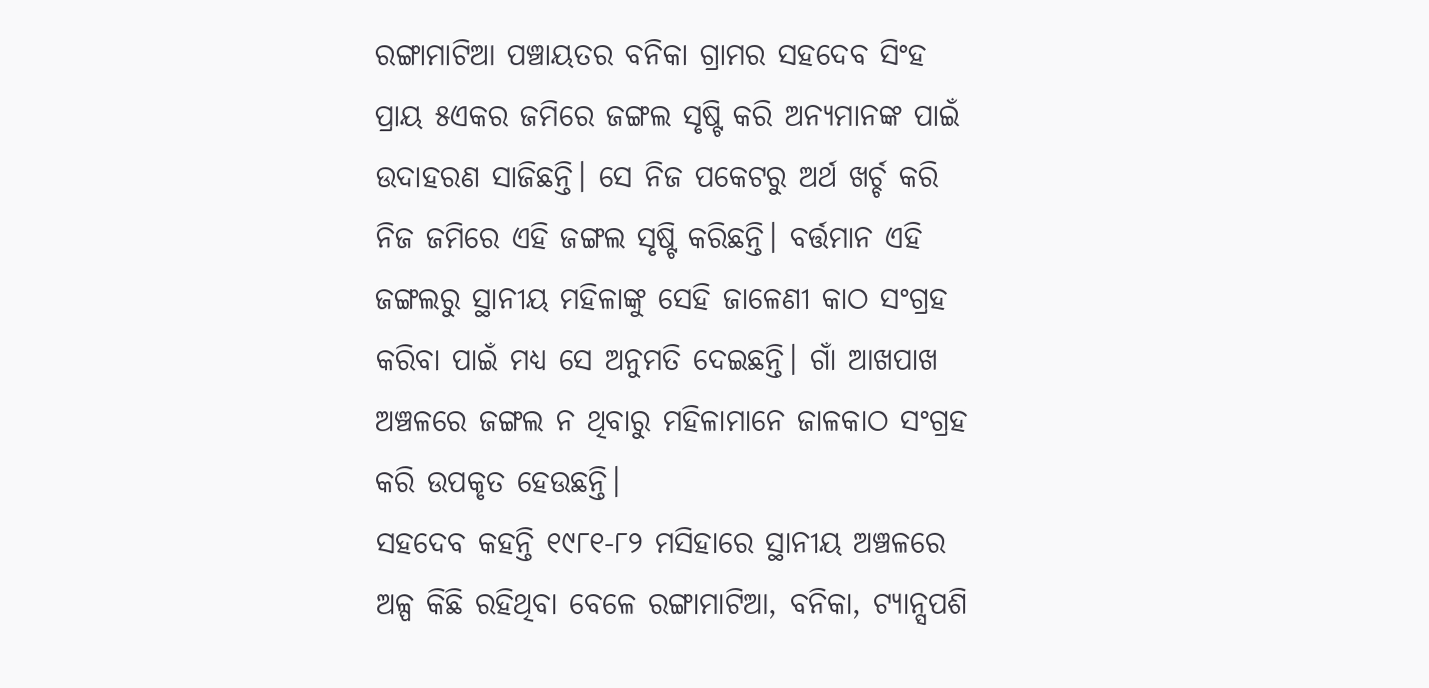ରଙ୍ଗାମାଟିଆ ପଞ୍ଚାୟତର ବନିକା ଗ୍ରାମର ସହଦେବ ସିଂହ ପ୍ରାୟ ୫ଏକର ଜମିରେ ଜଙ୍ଗଲ ସୃଷ୍ଟି କରି ଅନ୍ୟମାନଙ୍କ ପାଇଁ ଉଦାହରଣ ସାଜିଛନ୍ତି। ସେ ନିଜ ପକେଟରୁ ଅର୍ଥ ଖର୍ଚ୍ଚ କରି ନିଜ ଜମିରେ ଏହି ଜଙ୍ଗଲ ସୃଷ୍ଟି କରିଛନ୍ତି। ବର୍ତ୍ତମାନ ଏହି ଜଙ୍ଗଲରୁ ସ୍ଥାନୀୟ ମହିଳାଙ୍କୁ ସେହି ଜାଳେଣୀ କାଠ ସଂଗ୍ରହ କରିବା ପାଇଁ ମଧ୍ୟ ସେ ଅନୁମତି ଦେଇଛନ୍ତି। ଗାଁ ଆଖପାଖ ଅଞ୍ଚଳରେ ଜଙ୍ଗଲ ନ ଥିବାରୁ ମହିଳାମାନେ ଜାଳକାଠ ସଂଗ୍ରହ କରି ଉପକୃତ ହେଉଛନ୍ତି।
ସହଦେବ କହନ୍ତି ୧୯୮୧-୮୨ ମସିହାରେ ସ୍ଥାନୀୟ ଅଞ୍ଚଳରେ ଅଳ୍ପ କିଛି ରହିଥିବା ବେଳେ ରଙ୍ଗାମାଟିଆ, ବନିକା, ଟ୍ୟାନ୍ସପଶି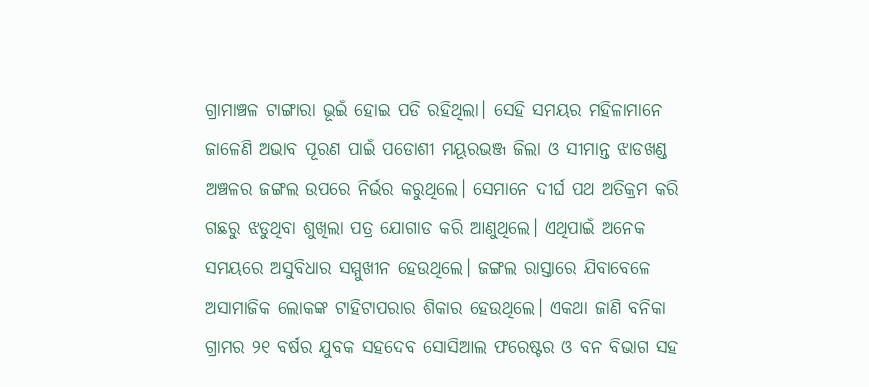ଗ୍ରାମାଞ୍ଚଳ ଟାଙ୍ଗାରା ଭୂଇଁ ହୋଇ ପଡି ରହିଥିଲା। ସେହି ସମୟର ମହିଳାମାନେ ଜାଳେଣି ଅଭାବ ପୂରଣ ପାଇଁ ପଡୋଶୀ ମୟୂରଭଞ୍ଜ ଜିଲା ଓ ସୀମାନ୍ତ ଝାଡଖଣ୍ଡ ଅଞ୍ଚଳର ଜଙ୍ଗଲ ଉପରେ ନିର୍ଭର କରୁଥିଲେ। ସେମାନେ ଦୀର୍ଘ ପଥ ଅତିକ୍ରମ କରି ଗଛରୁ ଝଡୁଥିବା ଶୁଖିଲା ପତ୍ର ଯୋଗାଡ କରି ଆଣୁଥିଲେ। ଏଥିପାଇଁ ଅନେକ ସମୟରେ ଅସୁବିଧାର ସମ୍ମୁଖୀନ ହେଉଥିଲେ। ଜଙ୍ଗଲ ରାସ୍ତାରେ ଯିବାବେଳେ ଅସାମାଜିକ ଲୋକଙ୍କ ଟାହିଟାପରାର ଶିକାର ହେଉଥିଲେ। ଏକଥା ଜାଣି ବନିକା ଗ୍ରାମର ୨୧ ବର୍ଷର ଯୁବକ ସହଦେବ ସୋସିଆଲ ଫରେଷ୍ଟର ଓ ବନ ବିଭାଗ ସହ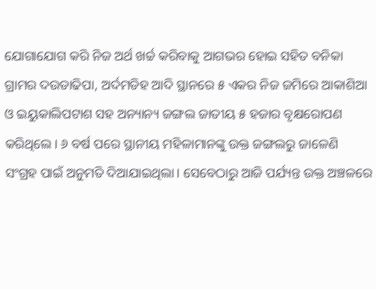ଯୋଗାଯୋଗ କରି ନିଜ ଅର୍ଥ ଖର୍ଚ୍ଚ କରିବାକୁ ଆଗଭର ହୋଇ ସହିତ ବନିକା ଗ୍ରାମର ଦଉଡାଢିପା, ଅର୍ଦମଡିହ ଆଦି ସ୍ଥାନରେ ୫ ଏକର ନିଜ ଜମିରେ ଆକାଶିଆ ଓ ଇୟୁକାଲିପଟାଶ ସହ ଅନ୍ୟାନ୍ୟ ଜଙ୍ଗଲ ଜାତୀୟ ୫ ହଜାର ବୃକ୍ଷରୋପଣ କରିଥିଲେ। ୬ ବର୍ଷ ପରେ ସ୍ଥାନୀୟ ମହିଳାମାନଙ୍କୁ ଉକ୍ତ ଜଙ୍ଗଲରୁ ଜାଳେଣି ସଂଗ୍ରହ ପାଇଁ ଅନୁମତି ଦିଆଯାଇଥିଲା। ସେବେଠାରୁ ଆଜି ପର୍ଯ୍ୟନ୍ତ ଉକ୍ତ ଅଞ୍ଚଳରେ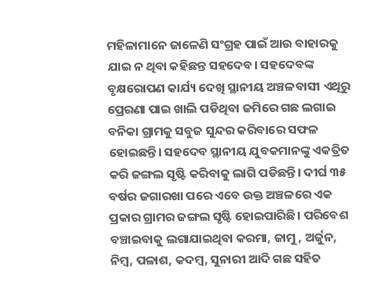ମହିଳାମାନେ ଜାଳେଣି ସଂଗ୍ରହ ପାଇଁ ଆଉ ବାହାରକୁ ଯାଇ ନ ଥିବା କହିଛନ୍ତ ସହଦେବ। ସହଦେବଙ୍କ ବୃକ୍ଷରୋପଣ କାର୍ଯ୍ୟ ଦେଖି ସ୍ଥାନୀୟ ଅଞ୍ଚଳବାସୀ ଏଥିରୁ ପ୍ରେରଣା ପାଇ ଖାଲି ପଡିଥିବା ଜମିରେ ଗଛ ଲଗାଇ ବନିକା ଗ୍ରାମକୁ ସବୁଜ ସୁନ୍ଦର କରିବାରେ ସଫଳ ହୋଇଛନ୍ତି। ସହଦେବ ସ୍ଥାନୀୟ ଯୁବକମାନଙ୍କୁ ଏକତ୍ରିତ କରି ଜଙ୍ଗଲ ସୃଷ୍ଟି କରିବାକୁ ଲାଗି ପଡିଛନ୍ତି। ଦୀର୍ଘ ୩୫ ବର୍ଷର ଜଗାରଖା ପରେ ଏବେ ଉକ୍ତ ଅଞ୍ଚଳରେ ଏକ ପ୍ରକାର ଗ୍ରାମର ଜଙ୍ଗଲ ସୃଷ୍ଟି ହୋଇପାରିଛି। ପରିବେଶ ବଞ୍ଚାଇବାକୁ ଲଗାଯାଇଥିବା କରମା, ଜାମୁ, ଅର୍ଜୁନ, ନିମ୍ବ, ପଳାଶ, କଦମ୍ବ, ସୁନାରୀ ଆଦି ଗଛ ସହିତ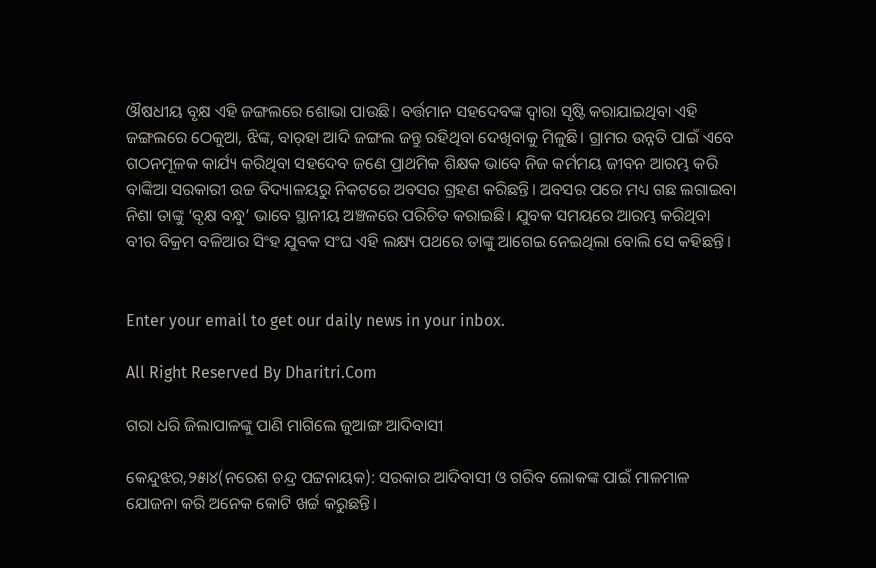ଔଷଧୀୟ ବୃକ୍ଷ ଏହି ଜଙ୍ଗଲରେ ଶୋଭା ପାଉଛି। ବର୍ତ୍ତମାନ ସହଦେବଙ୍କ ଦ୍ୱାରା ସୃଷ୍ଟି କରାଯାଇଥିବା ଏହି ଜଙ୍ଗଲରେ ଠେକୁଆ, ଝିଙ୍କ, ବାର୍‌ହା ଆଦି ଜଙ୍ଗଲ ଜନ୍ତୁ ରହିଥିବା ଦେଖିବାକୁ ମିଳୁଛି। ଗ୍ରାମର ଉନ୍ନତି ପାଇଁ ଏବେ ଗଠନମୂଳକ କାର୍ଯ୍ୟ କରିଥିବା ସହଦେବ ଜଣେ ପ୍ରାଥମିକ ଶିକ୍ଷକ ଭାବେ ନିଜ କର୍ମମୟ ଜୀବନ ଆରମ୍ଭ କରି ବାଙ୍କିଆ ସରକାରୀ ଉଚ୍ଚ ବିଦ୍ୟାଳୟରୁ ନିକଟରେ ଅବସର ଗ୍ରହଣ କରିଛନ୍ତି। ଅବସର ପରେ ମଧ୍ୟ ଗଛ ଲଗାଇବା ନିଶା ତାଙ୍କୁ ‘ବୃକ୍ଷ ବନ୍ଧୁ’ ଭାବେ ସ୍ଥାନୀୟ ଅଞ୍ଚଳରେ ପରିଚିତ କରାଇଛି। ଯୁବକ ସମୟରେ ଆରମ୍ଭ କରିଥିବା ବୀର ବିକ୍ରମ ବଳିଆର ସିଂହ ଯୁବକ ସଂଘ ଏହି ଲକ୍ଷ୍ୟ ପଥରେ ତାଙ୍କୁ ଆଗେଇ ନେଇଥିଲା ବୋଲି ସେ କହିଛନ୍ତି।


Enter your email to get our daily news in your inbox.

All Right Reserved By Dharitri.Com

ଗରା ଧରି ଜିଲାପାଳଙ୍କୁ ପାଣି ମାଗିଲେ ଜୁଆଙ୍ଗ ଆଦିବାସୀ

କେନ୍ଦୁଝର,୨୫ା୪(ନରେଶ ଚନ୍ଦ୍ର ପଟ୍ଟନାୟକ): ସରକାର ଆଦିବାସୀ ଓ ଗରିବ ଲୋକଙ୍କ ପାଇଁ ମାଳମାଳ ଯୋଜନା କରି ଅନେକ କୋଟି ଖର୍ଚ୍ଚ କରୁଛନ୍ତି।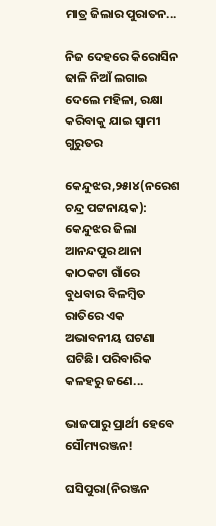ମାତ୍ର ଜିଲାର ପୁରାତନ...

ନିଜ ଦେହରେ କିରୋସିନ ଢାଳି ନିଆଁ ଲଗାଇ ଦେଲେ ମହିଳା, ରକ୍ଷା କରିବାକୁ ଯାଇ ସ୍ବାମୀ ଗୁରୁତର

କେନ୍ଦୁଝର,୨୫ା୪(ନରେଶ ଚନ୍ଦ୍ର ପଟ୍ଟନାୟକ): କେନ୍ଦୁଝର ଜିଲା ଆନନ୍ଦପୁର ଥାନା କାଠକଟା ଗାଁରେ ବୁଧବାର ବିଳମ୍ବିତ ରାତିରେ ଏକ ଅଭାବନୀୟ ଘଟଣା ଘଟିଛି। ପରିବାରିକ କଳହରୁ ଜଣେ...

ଭାଜପାରୁ ପ୍ରାର୍ଥୀ ହେବେ ସୌମ୍ୟରଞ୍ଜନ!

ଘସିପୁରା(ନିରଞ୍ଜନ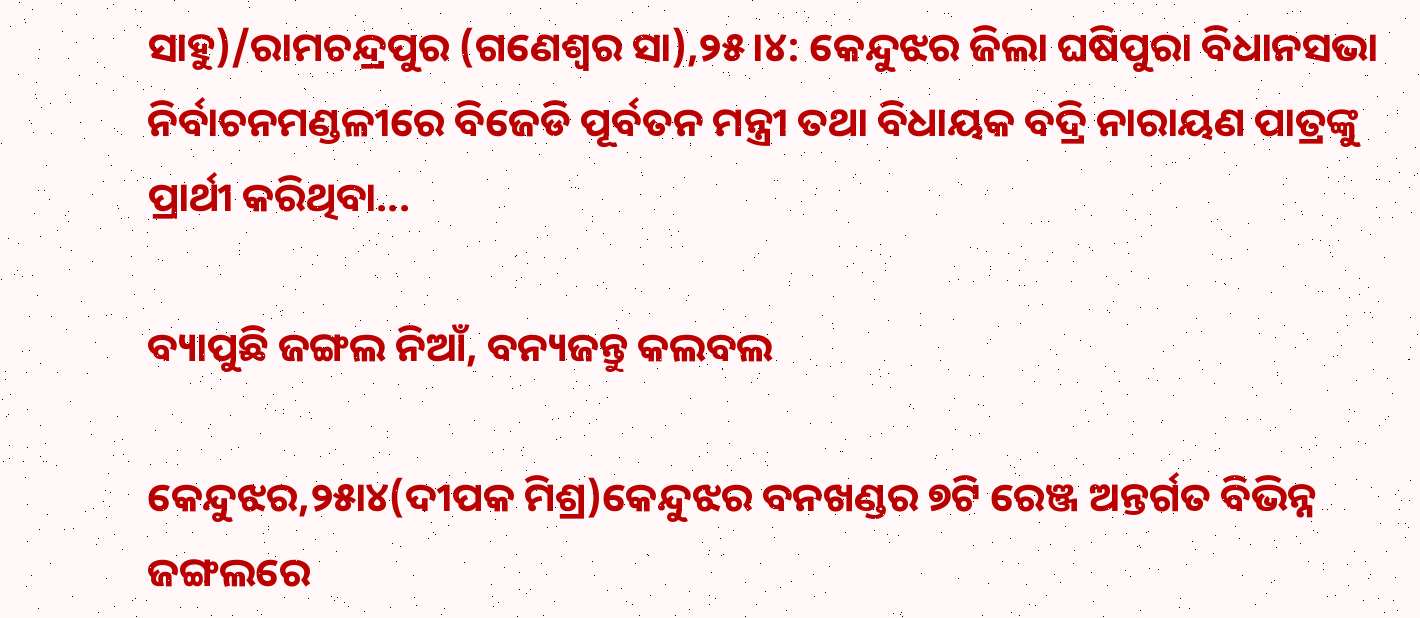ସାହୁ)/ରାମଚନ୍ଦ୍ରପୁର (ଗଣେଶ୍ୱର ସା),୨୫।୪: କେନ୍ଦୁଝର ଜିଲା ଘଷିପୁରା ବିଧାନସଭା ନିର୍ବାଚନମଣ୍ଡଳୀରେ ବିଜେଡି ପୂର୍ବତନ ମନ୍ତ୍ରୀ ତଥା ବିଧାୟକ ବଦ୍ରି ନାରାୟଣ ପାତ୍ରଙ୍କୁ ପ୍ରାର୍ଥୀ କରିଥିବା...

ବ୍ୟାପୁଛି ଜଙ୍ଗଲ ନିଆଁ, ବନ୍ୟଜନ୍ତୁ କଲବଲ

କେନ୍ଦୁଝର,୨୫ା୪(ଦୀପକ ମିଶ୍ର)କେନ୍ଦୁଝର ବନଖଣ୍ଡର ୭ଟି ରେଞ୍ଜ ଅନ୍ତର୍ଗତ ବିଭିନ୍ନ ଜଙ୍ଗଲରେ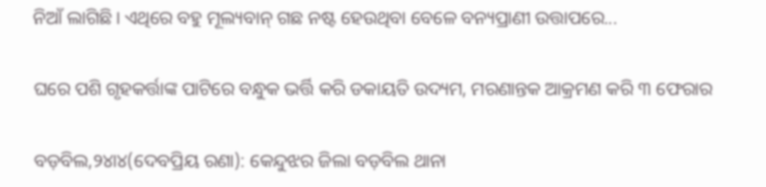ନିଆଁ ଲାଗିଛି। ଏଥିରେ ବହୁ ମୂଲ୍ୟବାନ୍‌ ଗଛ ନଷ୍ଟ ହେଉଥିବା ବେଳେ ବନ୍ୟପ୍ରାଣୀ ଉତ୍ତାପରେ...

ଘରେ ପଶି ଗୃହକର୍ତ୍ତାଙ୍କ ପାଟିରେ ବନ୍ଧୁକ ଭର୍ତ୍ତି କରି ଡକାୟତି ଉଦ୍ୟମ, ମରଣାନ୍ତକ ଆକ୍ରମଣ କରି ୩ ଫେରାର

ବଡ଼ବିଲ,୨୪ା୪(ଦେବପ୍ରିୟ ରଣା): କେନ୍ଦୁଝର ଜିଲା ବଡ଼ବିଲ ଥାନା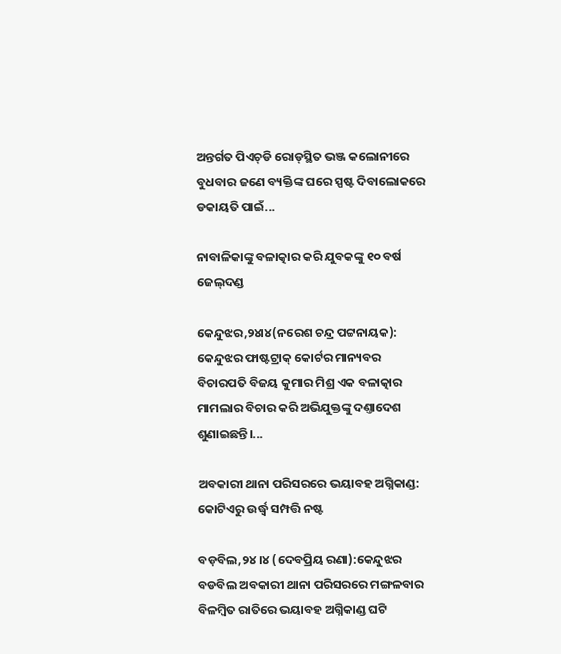ଅନ୍ତର୍ଗତ ପିଏଚ୍‌ଡି ରୋଡ୍‌ସ୍ଥିତ ଭଞ୍ଜ କଲୋନୀରେ ବୁଧବାର ଜଣେ ବ୍ୟକ୍ତିଙ୍କ ଘରେ ସ୍ପଷ୍ଟ ଦିବାଲୋକରେ ଡକାୟତି ପାଇଁ...

ନାବାଳିକାଙ୍କୁ ବଳାତ୍କାର କରି ଯୁବକଙ୍କୁ ୧୦ ବର୍ଷ ଜେଲ୍‌ଦଣ୍ଡ

କେନ୍ଦୁଝର,୨୪ା୪(ନରେଶ ଚନ୍ଦ୍ର ପଟ୍ଟନାୟକ): କେନ୍ଦୁଝର ଫାଷ୍ଟଟ୍ରାକ୍‌ କୋର୍ଟର ମାନ୍ୟବର ବିଚାରପତି ବିଜୟ କୁମାର ମିଶ୍ର ଏକ ବଳାତ୍କାର ମାମଲାର ବିଚାର କରି ଅଭିଯୁକ୍ତଙ୍କୁ ଦଣ୍ତାଦେଶ ଶୁଣାଇଛନ୍ତି।...

ଅବକାରୀ ଥାନା ପରିସରରେ ଭୟାବହ ଅଗ୍ନିକାଣ୍ଡ: କୋଟିଏରୁ ଉର୍ଦ୍ଧ୍ୱ ସମ୍ପତ୍ତି ନଷ୍ଟ

ବଡ଼ବିଲ,୨୪।୪ (ଦେବପ୍ରିୟ ରଣା):କେନ୍ଦୁଝର ବଡବିଲ ଅବକାରୀ ଥାନା ପରିସରରେ ମଙ୍ଗଳବାର ବିଳମ୍ବିତ ରାତିରେ ଭୟାବହ ଅଗ୍ନିକାଣ୍ଡ ଘଟି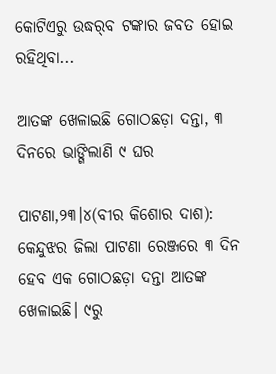କୋଟିଏରୁ ଉଦ୍ଧର୍‌ବ ଟଙ୍କାର ଜବତ ହୋଇ ରହିଥିବା...

ଆତଙ୍କ ଖେଳାଇଛି ଗୋଠଛଡ଼ା ଦନ୍ତା, ୩ ଦିନରେ ଭାଙ୍ଗିଲାଣି ୯ ଘର

ପାଟଣା,୨୩।୪(ବୀର କିଶୋର ଦାଶ): କେନ୍ଦୁଝର ଜିଲା ପାଟଣା ରେଞ୍ଜରେ ୩ ଦିନ ହେବ ଏକ ଗୋଠଛଡ଼ା ଦନ୍ତା ଆତଙ୍କ ଖେଳାଇଛି। ୯ରୁ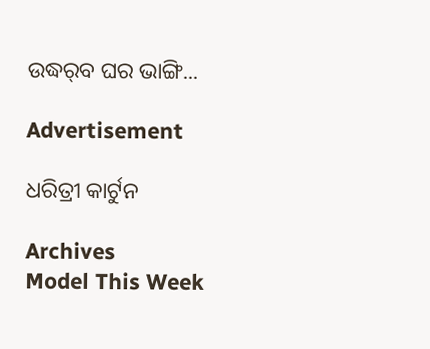ଉଦ୍ଧର୍‌ବ ଘର ଭାଙ୍ଗି...

Advertisement

ଧରିତ୍ରୀ କାର୍ଟୁନ

Archives
Model This Week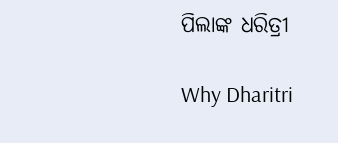ପିଲାଙ୍କ ଧରିତ୍ରୀ

Why Dharitri